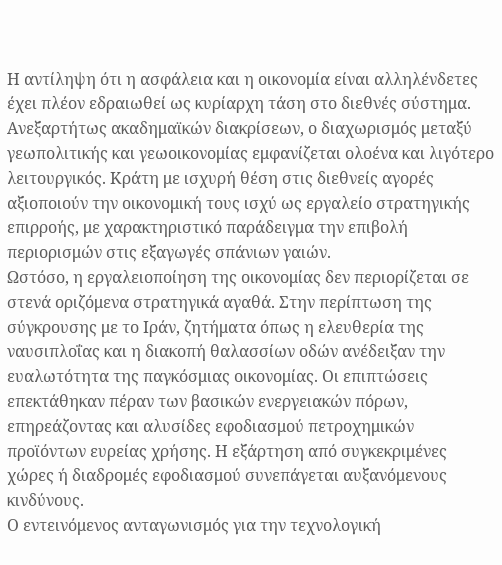Η αντίληψη ότι η ασφάλεια και η οικονομία είναι αλληλένδετες έχει πλέον εδραιωθεί ως κυρίαρχη τάση στο διεθνές σύστημα. Ανεξαρτήτως ακαδημαϊκών διακρίσεων, ο διαχωρισμός μεταξύ γεωπολιτικής και γεωοικονομίας εμφανίζεται ολοένα και λιγότερο λειτουργικός. Κράτη με ισχυρή θέση στις διεθνείς αγορές αξιοποιούν την οικονομική τους ισχύ ως εργαλείο στρατηγικής επιρροής, με χαρακτηριστικό παράδειγμα την επιβολή περιορισμών στις εξαγωγές σπάνιων γαιών.
Ωστόσο, η εργαλειοποίηση της οικονομίας δεν περιορίζεται σε στενά οριζόμενα στρατηγικά αγαθά. Στην περίπτωση της σύγκρουσης με το Ιράν, ζητήματα όπως η ελευθερία της ναυσιπλοΐας και η διακοπή θαλασσίων οδών ανέδειξαν την ευαλωτότητα της παγκόσμιας οικονομίας. Οι επιπτώσεις επεκτάθηκαν πέραν των βασικών ενεργειακών πόρων, επηρεάζοντας και αλυσίδες εφοδιασμού πετροχημικών προϊόντων ευρείας χρήσης. Η εξάρτηση από συγκεκριμένες χώρες ή διαδρομές εφοδιασμού συνεπάγεται αυξανόμενους κινδύνους.
Ο εντεινόμενος ανταγωνισμός για την τεχνολογική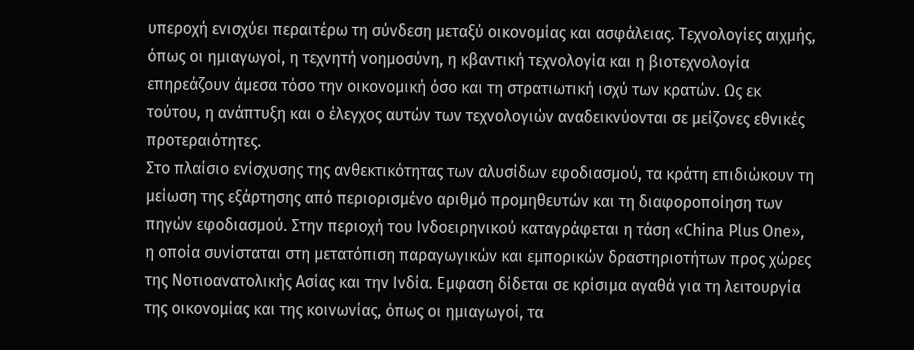υπεροχή ενισχύει περαιτέρω τη σύνδεση μεταξύ οικονομίας και ασφάλειας. Τεχνολογίες αιχμής, όπως οι ημιαγωγοί, η τεχνητή νοημοσύνη, η κβαντική τεχνολογία και η βιοτεχνολογία επηρεάζουν άμεσα τόσο την οικονομική όσο και τη στρατιωτική ισχύ των κρατών. Ως εκ τούτου, η ανάπτυξη και ο έλεγχος αυτών των τεχνολογιών αναδεικνύονται σε μείζονες εθνικές προτεραιότητες.
Στο πλαίσιο ενίσχυσης της ανθεκτικότητας των αλυσίδων εφοδιασμού, τα κράτη επιδιώκουν τη μείωση της εξάρτησης από περιορισμένο αριθμό προμηθευτών και τη διαφοροποίηση των πηγών εφοδιασμού. Στην περιοχή του Ινδοειρηνικού καταγράφεται η τάση «China Plus One», η οποία συνίσταται στη μετατόπιση παραγωγικών και εμπορικών δραστηριοτήτων προς χώρες της Νοτιοανατολικής Ασίας και την Ινδία. Εμφαση δίδεται σε κρίσιμα αγαθά για τη λειτουργία της οικονομίας και της κοινωνίας, όπως οι ημιαγωγοί, τα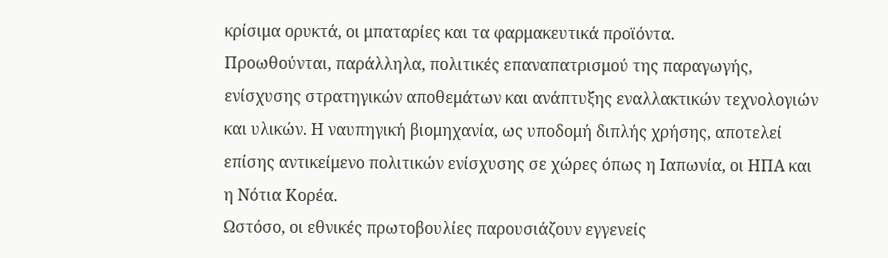κρίσιμα ορυκτά, οι μπαταρίες και τα φαρμακευτικά προϊόντα.
Προωθούνται, παράλληλα, πολιτικές επαναπατρισμού της παραγωγής, ενίσχυσης στρατηγικών αποθεμάτων και ανάπτυξης εναλλακτικών τεχνολογιών και υλικών. Η ναυπηγική βιομηχανία, ως υποδομή διπλής χρήσης, αποτελεί επίσης αντικείμενο πολιτικών ενίσχυσης σε χώρες όπως η Ιαπωνία, οι ΗΠΑ και η Νότια Κορέα.
Ωστόσο, οι εθνικές πρωτοβουλίες παρουσιάζουν εγγενείς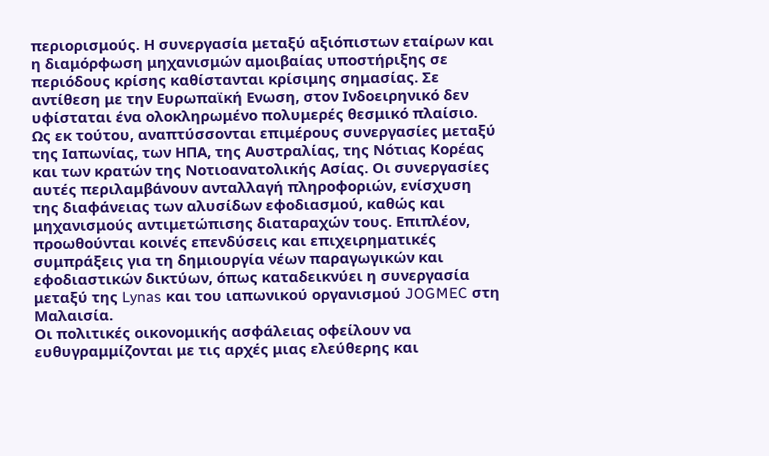περιορισμούς. Η συνεργασία μεταξύ αξιόπιστων εταίρων και η διαμόρφωση μηχανισμών αμοιβαίας υποστήριξης σε περιόδους κρίσης καθίστανται κρίσιμης σημασίας. Σε αντίθεση με την Ευρωπαϊκή Ενωση, στον Ινδοειρηνικό δεν υφίσταται ένα ολοκληρωμένο πολυμερές θεσμικό πλαίσιο. Ως εκ τούτου, αναπτύσσονται επιμέρους συνεργασίες μεταξύ της Ιαπωνίας, των ΗΠΑ, της Αυστραλίας, της Νότιας Κορέας και των κρατών της Νοτιοανατολικής Ασίας. Οι συνεργασίες αυτές περιλαμβάνουν ανταλλαγή πληροφοριών, ενίσχυση της διαφάνειας των αλυσίδων εφοδιασμού, καθώς και μηχανισμούς αντιμετώπισης διαταραχών τους. Επιπλέον, προωθούνται κοινές επενδύσεις και επιχειρηματικές συμπράξεις για τη δημιουργία νέων παραγωγικών και εφοδιαστικών δικτύων, όπως καταδεικνύει η συνεργασία μεταξύ της Lynas και του ιαπωνικού οργανισμού JOGMEC στη Μαλαισία.
Οι πολιτικές οικονομικής ασφάλειας οφείλουν να ευθυγραμμίζονται με τις αρχές μιας ελεύθερης και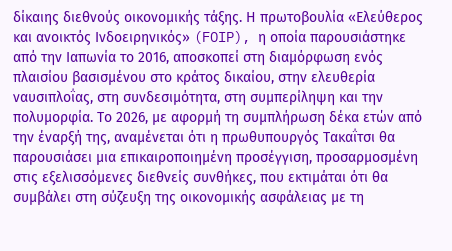δίκαιης διεθνούς οικονομικής τάξης. Η πρωτοβουλία «Ελεύθερος και ανοικτός Ινδοειρηνικός» (FOIP), η οποία παρουσιάστηκε από την Ιαπωνία το 2016, αποσκοπεί στη διαμόρφωση ενός πλαισίου βασισμένου στο κράτος δικαίου, στην ελευθερία ναυσιπλοΐας, στη συνδεσιμότητα, στη συμπερίληψη και την πολυμορφία. Το 2026, με αφορμή τη συμπλήρωση δέκα ετών από την έναρξή της, αναμένεται ότι η πρωθυπουργός Τακαΐτσι θα παρουσιάσει μια επικαιροποιημένη προσέγγιση, προσαρμοσμένη στις εξελισσόμενες διεθνείς συνθήκες, που εκτιμάται ότι θα συμβάλει στη σύζευξη της οικονομικής ασφάλειας με τη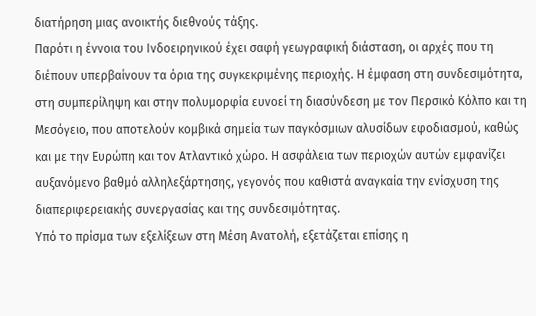διατήρηση μιας ανοικτής διεθνούς τάξης.
Παρότι η έννοια του Ινδοειρηνικού έχει σαφή γεωγραφική διάσταση, οι αρχές που τη διέπουν υπερβαίνουν τα όρια της συγκεκριμένης περιοχής. Η έμφαση στη συνδεσιμότητα, στη συμπερίληψη και στην πολυμορφία ευνοεί τη διασύνδεση με τον Περσικό Κόλπο και τη Μεσόγειο, που αποτελούν κομβικά σημεία των παγκόσμιων αλυσίδων εφοδιασμού, καθώς και με την Ευρώπη και τον Ατλαντικό χώρο. Η ασφάλεια των περιοχών αυτών εμφανίζει αυξανόμενο βαθμό αλληλεξάρτησης, γεγονός που καθιστά αναγκαία την ενίσχυση της διαπεριφερειακής συνεργασίας και της συνδεσιμότητας.
Υπό το πρίσμα των εξελίξεων στη Μέση Ανατολή, εξετάζεται επίσης η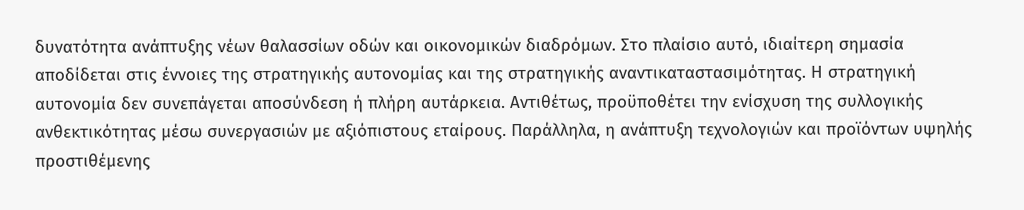δυνατότητα ανάπτυξης νέων θαλασσίων οδών και οικονομικών διαδρόμων. Στο πλαίσιο αυτό, ιδιαίτερη σημασία αποδίδεται στις έννοιες της στρατηγικής αυτονομίας και της στρατηγικής αναντικαταστασιμότητας. Η στρατηγική αυτονομία δεν συνεπάγεται αποσύνδεση ή πλήρη αυτάρκεια. Αντιθέτως, προϋποθέτει την ενίσχυση της συλλογικής ανθεκτικότητας μέσω συνεργασιών με αξιόπιστους εταίρους. Παράλληλα, η ανάπτυξη τεχνολογιών και προϊόντων υψηλής προστιθέμενης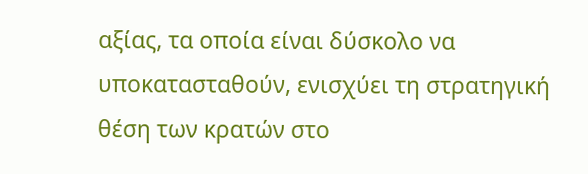αξίας, τα οποία είναι δύσκολο να υποκατασταθούν, ενισχύει τη στρατηγική θέση των κρατών στο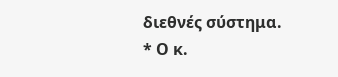διεθνές σύστημα.
* Ο κ.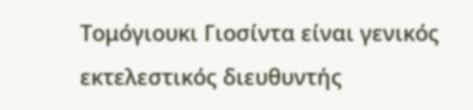Τομόγιουκι Γιοσίντα είναι γενικός εκτελεστικός διευθυντής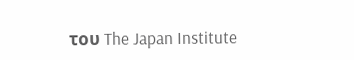του The Japan Institute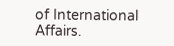of International Affairs.